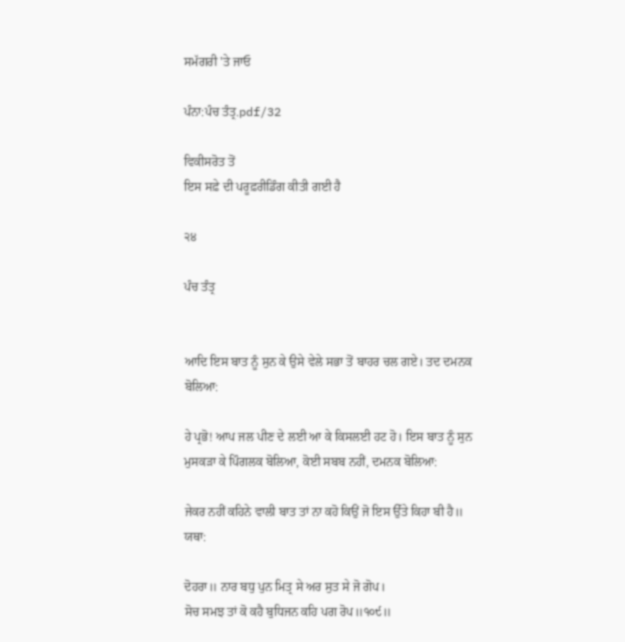ਸਮੱਗਰੀ 'ਤੇ ਜਾਓ

ਪੰਨਾ:ਪੰਚ ਤੰਤ੍ਰ.pdf/32

ਵਿਕੀਸਰੋਤ ਤੋਂ
ਇਸ ਸਫ਼ੇ ਦੀ ਪਰੂਫ਼ਰੀਡਿੰਗ ਕੀਤੀ ਗਈ ਹੈ

੨੪

ਪੰਚ ਤੰਤ੍ਰ


ਆਦਿ ਇਸ ਬਾਤ ਨੂੰ ਸੁਨ ਕੇ ਉਸੇ ਵੇਲੇ ਸਭਾ ਤੋਂ ਬਾਹਰ ਚਲ ਗਏ। ਤਦ ਦਮਨਕ ਬੋਲਿਆ:

ਹੇ ਪ੍ਰਭੋ! ਆਪ ਜਲ ਪੀਣ ਦੇ ਲਈ ਆ ਕੇ ਕਿਸਲਈ ਹਟ ਹੋ। ਇਸ ਬਾਤ ਨੂੰ ਸੁਨ ਮੁਸਕੜਾ ਕੇ ਪਿੰਗਲਕ ਬੋਲਿਆ, ਕੋਈ ਸਬਬ ਨਹੀਂ, ਦਮਨਕ ਬੋਲਿਆ:

ਜੇਕਰ ਨਹੀਂ ਕਹਿਨੇ ਵਾਲੀ ਬਾਤ ਤਾਂ ਨਾ ਕਹੋ ਕਿਉਂ ਜੋ ਇਸ ਉੱਤੇ ਕਿਹਾ ਬੀ ਹੈ॥ ਯਥਾ:

ਦੋਹਰਾ॥ ਨਾਰ ਬਧੁ ਪੁਨ ਮਿਤ੍ਰ ਸੇ ਅਰ ਸੁਤ ਸੇ ਜੋ ਗੋਪ।
ਸੋਚ ਸਮਝ ਤਾਂ ਕੋ ਕਹੈ ਬੁਧਿਜਨ ਕਹਿ ਪਗ ਰੋਪ॥੧੦੯॥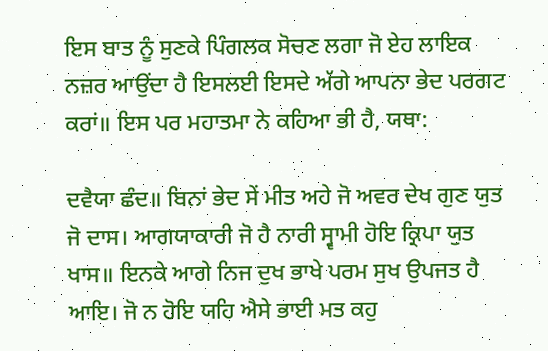ਇਸ ਬਾਤ ਨੂੰ ਸੁਣਕੇ ਪਿੰਗਲਕ ਸੋਚਣ ਲਗਾ ਜੋ ਏਹ ਲਾਇਕ ਨਜ਼ਰ ਆਉਂਦਾ ਹੈ ਇਸਲਈ ਇਸਦੇ ਅੱਗੇ ਆਪਨਾ ਭੇਦ ਪਰਗਟ ਕਰਾਂ॥ ਇਸ ਪਰ ਮਹਾਤਮਾ ਨੇ ਕਹਿਆ ਭੀ ਹੈ, ਯਥਾ:

ਦਵੈਯਾ ਛੰਦ॥ ਬਿਨਾਂ ਭੇਦ ਸੇਂ ਮੀਤ ਅਹੇ ਜੋ ਅਵਰ ਦੇਖ ਗੁਣ ਯੁਤ ਜੋ ਦਾਸ। ਆਗਯਾਕਾਰੀ ਜੋ ਹੈ ਨਾਰੀ ਸ੍ਵਾਮੀ ਹੋਇ ਕ੍ਰਿਪਾ ਯੁਤ ਖਾਸ॥ ਇਨਕੇ ਆਗੇ ਨਿਜ ਦੁਖ ਭਾਖੇ ਪਰਮ ਸੁਖ ਉਪਜਤ ਹੈ ਆਇ। ਜੋ ਨ ਹੋਇ ਯਹਿ ਐਸੇ ਭਾਈ ਮਤ ਕਹੁ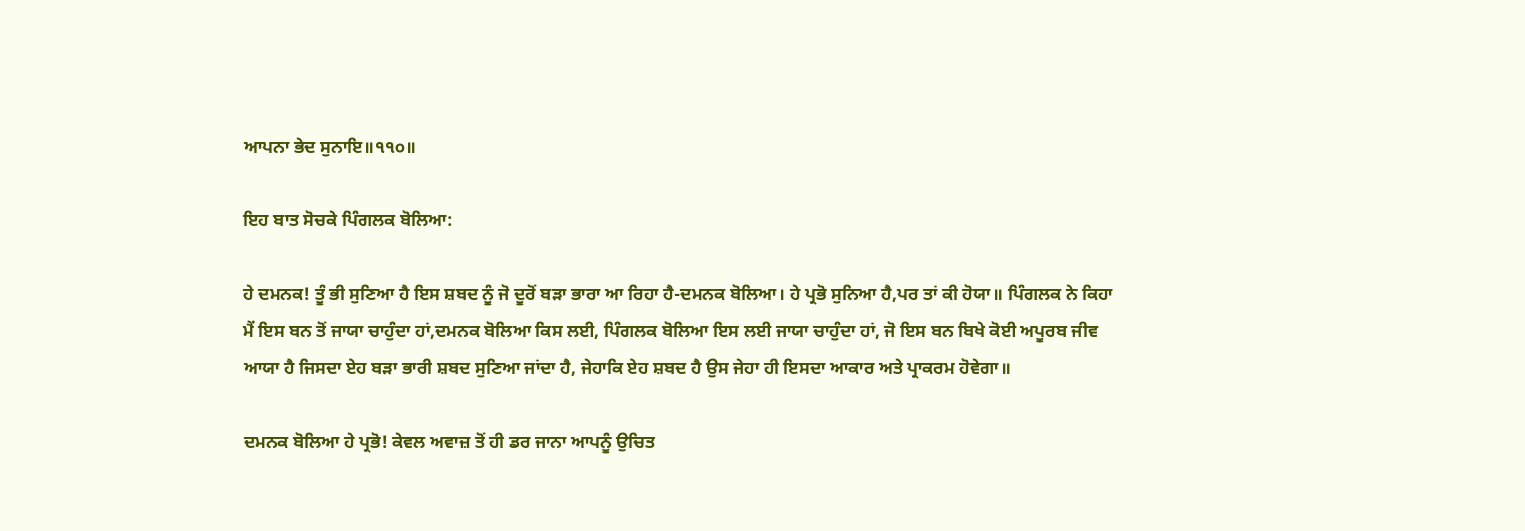ਆਪਨਾ ਭੇਦ ਸੁਨਾਇ॥੧੧੦॥

ਇਹ ਬਾਤ ਸੋਚਕੇ ਪਿੰਗਲਕ ਬੋਲਿਆ:

ਹੇ ਦਮਨਕ! ਤੂੰ ਭੀ ਸੁਣਿਆ ਹੈ ਇਸ ਸ਼ਬਦ ਨੂੰ ਜੋ ਦੂਰੋਂ ਬੜਾ ਭਾਰਾ ਆ ਰਿਹਾ ਹੈ-ਦਮਨਕ ਬੋਲਿਆ। ਹੇ ਪ੍ਰਭੋ ਸੁਨਿਆ ਹੈ,ਪਰ ਤਾਂ ਕੀ ਹੋਯਾ॥ ਪਿੰਗਲਕ ਨੇ ਕਿਹਾ ਮੈਂ ਇਸ ਬਨ ਤੋਂ ਜਾਯਾ ਚਾਹੁੰਦਾ ਹਾਂ,ਦਮਨਕ ਬੋਲਿਆ ਕਿਸ ਲਈ, ਪਿੰਗਲਕ ਬੋਲਿਆ ਇਸ ਲਈ ਜਾਯਾ ਚਾਹੁੰਦਾ ਹਾਂ, ਜੋ ਇਸ ਬਨ ਬਿਖੇ ਕੋਈ ਅਪੂਰਬ ਜੀਵ ਆਯਾ ਹੈ ਜਿਸਦਾ ਏਹ ਬੜਾ ਭਾਰੀ ਸ਼ਬਦ ਸੁਣਿਆ ਜਾਂਦਾ ਹੈ, ਜੇਹਾਕਿ ਏਹ ਸ਼ਬਦ ਹੈ ਉਸ ਜੇਹਾ ਹੀ ਇਸਦਾ ਆਕਾਰ ਅਤੇ ਪ੍ਰਾਕਰਮ ਹੋਵੇਗਾ॥

ਦਮਨਕ ਬੋਲਿਆ ਹੇ ਪ੍ਰਭੋ! ਕੇਵਲ ਅਵਾਜ਼ ਤੋਂ ਹੀ ਡਰ ਜਾਨਾ ਆਪਨੂੰ ਉਚਿਤ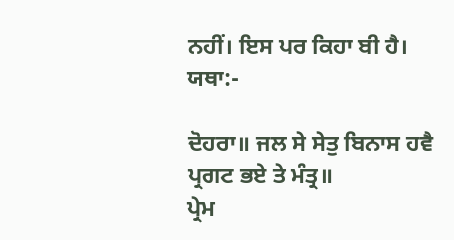ਨਹੀਂ। ਇਸ ਪਰ ਕਿਹਾ ਬੀ ਹੈ। ਯਥਾ:-

ਦੋਹਰਾ॥ ਜਲ ਸੇ ਸੇਤੁ ਬਿਨਾਸ ਹਵੈ ਪ੍ਰਗਟ ਭਏ ਤੇ ਮੰਤ੍ਰ॥
ਪ੍ਰੇਮ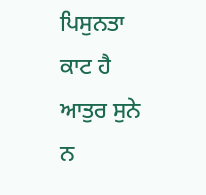ਪਿਸੁਨਤਾ ਕਾਟ ਹੈ ਆਤੁਰ ਸੁਨੇ ਨ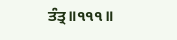ਤੰਤ੍ਰ॥੧੧੧॥